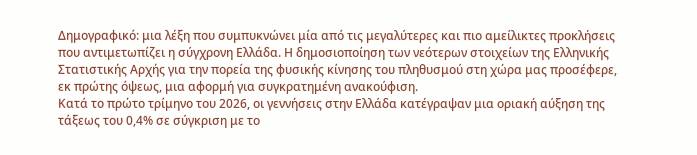Δημογραφικό: μια λέξη που συμπυκνώνει μία από τις μεγαλύτερες και πιο αμείλικτες προκλήσεις που αντιμετωπίζει η σύγχρονη Ελλάδα. Η δημοσιοποίηση των νεότερων στοιχείων της Ελληνικής Στατιστικής Αρχής για την πορεία της φυσικής κίνησης του πληθυσμού στη χώρα μας προσέφερε, εκ πρώτης όψεως, μια αφορμή για συγκρατημένη ανακούφιση.
Κατά το πρώτο τρίμηνο του 2026, οι γεννήσεις στην Ελλάδα κατέγραψαν μια οριακή αύξηση της τάξεως του 0,4% σε σύγκριση με το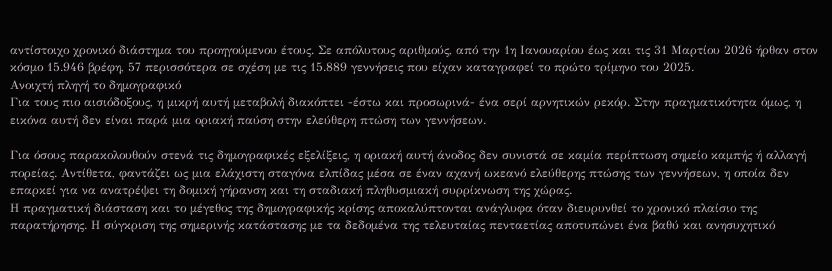αντίστοιχο χρονικό διάστημα του προηγούμενου έτους. Σε απόλυτους αριθμούς, από την 1η Ιανουαρίου έως και τις 31 Μαρτίου 2026 ήρθαν στον κόσμο 15.946 βρέφη, 57 περισσότερα σε σχέση με τις 15.889 γεννήσεις που είχαν καταγραφεί το πρώτο τρίμηνο του 2025.
Ανοιχτή πληγή το δημογραφικό
Για τους πιο αισιόδοξους, η μικρή αυτή μεταβολή διακόπτει -έστω και προσωρινά- ένα σερί αρνητικών ρεκόρ. Στην πραγματικότητα όμως, η εικόνα αυτή δεν είναι παρά μια οριακή παύση στην ελεύθερη πτώση των γεννήσεων.

Για όσους παρακολουθούν στενά τις δημογραφικές εξελίξεις, η οριακή αυτή άνοδος δεν συνιστά σε καμία περίπτωση σημείο καμπής ή αλλαγή πορείας. Αντίθετα, φαντάζει ως μια ελάχιστη σταγόνα ελπίδας μέσα σε έναν αχανή ωκεανό ελεύθερης πτώσης των γεννήσεων, η οποία δεν επαρκεί για να ανατρέψει τη δομική γήρανση και τη σταδιακή πληθυσμιακή συρρίκνωση της χώρας.
Η πραγματική διάσταση και το μέγεθος της δημογραφικής κρίσης αποκαλύπτονται ανάγλυφα όταν διευρυνθεί το χρονικό πλαίσιο της παρατήρησης. Η σύγκριση της σημερινής κατάστασης με τα δεδομένα της τελευταίας πενταετίας αποτυπώνει ένα βαθύ και ανησυχητικό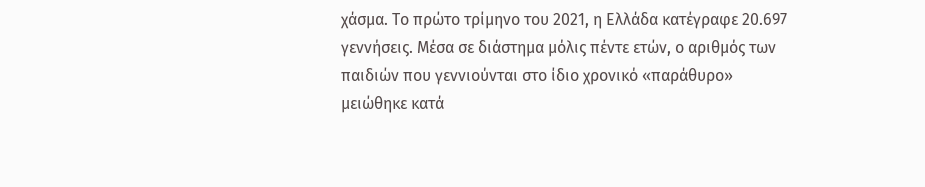χάσμα. Το πρώτο τρίμηνο του 2021, η Ελλάδα κατέγραφε 20.697 γεννήσεις. Μέσα σε διάστημα μόλις πέντε ετών, ο αριθμός των παιδιών που γεννιούνται στο ίδιο χρονικό «παράθυρο» μειώθηκε κατά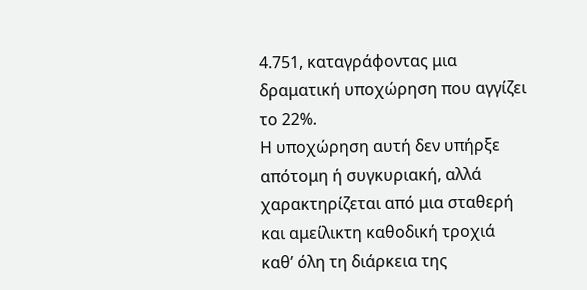4.751, καταγράφοντας μια δραματική υποχώρηση που αγγίζει το 22%.
Η υποχώρηση αυτή δεν υπήρξε απότομη ή συγκυριακή, αλλά χαρακτηρίζεται από μια σταθερή και αμείλικτη καθοδική τροχιά καθ’ όλη τη διάρκεια της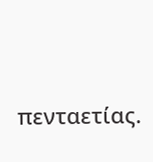πενταετίας.